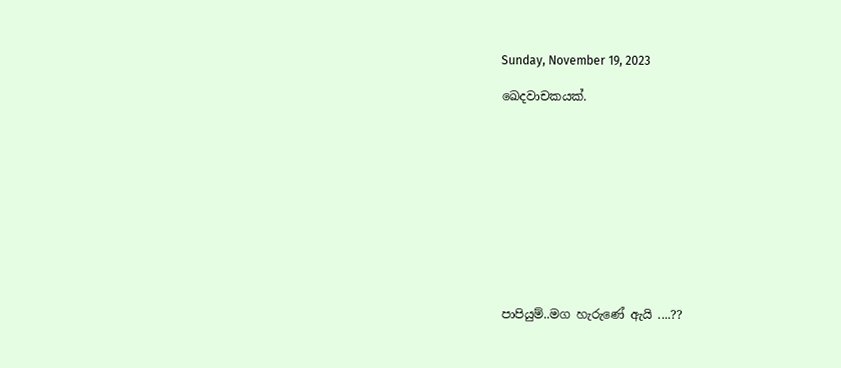Sunday, November 19, 2023

ඛෙදවාචකයක්.











පාපියුම්..මග හැරුණේ ඇයි ....??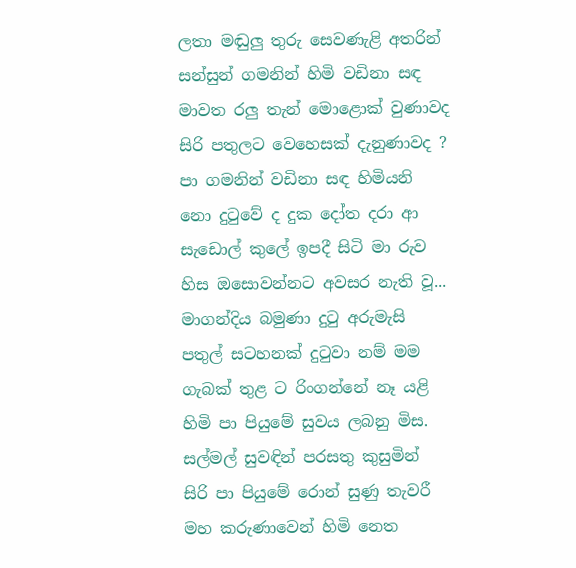ලතා මඬුලු තුරු සෙවණැළි අතරින්
සන්සුන් ගමනින් හිමි වඩිනා සඳ
මාවත රලු තැන් මොළොක් වුණාවද
සිරි පතුලට වෙහෙසක් දැනුණාවද ?
පා ගමනින් වඩිනා සඳ හිමියනි
නො දුටුවේ ද දුක දෝත දරා ආ
සැඩොල් කුලේ ඉපදී සිටි මා රුව
හිස ඔසොවන්නට අවසර නැති වූ...
මාගන්දිය බමුණා දුටු අරුමැසි
පතුල් සටහනක් දුටුවා නම් මම
ගැබක් තුළ ට රිංගන්නේ නෑ යළි
හිමි පා පියුමේ සුවය ලබනු මිස.
සල්මල් සුවඳින් පරසතු කුසුමින්
සිරි පා පියුමේ රොන් සුණු තැවරී
මහ කරුණාවෙන් හිමි නෙත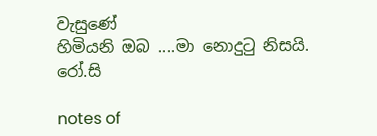වැසුණේ
හිමියනි ඔබ ....මා නොදුටු නිසයි.
රෝ.සි

notes of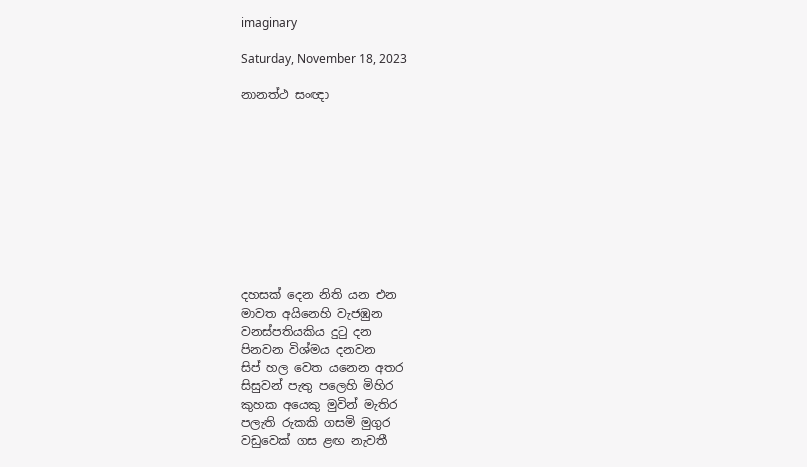imaginary

Saturday, November 18, 2023

නානත්ථ සංඥා










දහසක් දෙන නිති යන එන
මාවත අයිනෙහි වැජඹුන
වනස්පතියකිය දුටු දන
පිනවන විශ්මය දනවන
සිප් හල වෙත යනෙන අතර
සිසුවන් පැතු පලෙහි මිහිර
කුහක අයෙකු මුවින් මැතිර
පලැති රුකකි ගසමි මුගුර
වඩුවෙක් ගස ළඟ නැවතී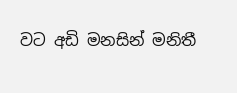වට අඩි මනසින් මනිතී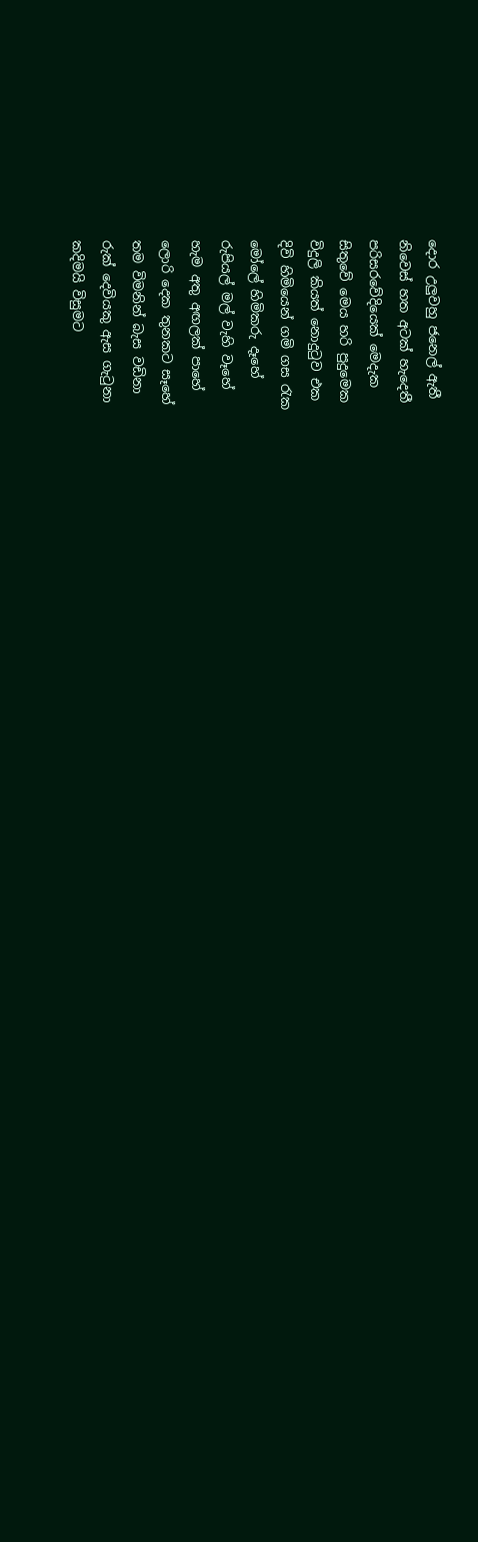දොර උලුවහු ජනෙල් ඇතී
නිවෙස් හත අටක් හැදෙතී
පරිසරවේදියෙක් මෙදැක
සිතුවේ මෙය හරි පුදුමෙක
විදුලි කියත් නොදුටුව එක
දිවි හිමියෙන් ගමි ගස රැක
මෝලේ හිමිකරු දෑහේ
රුපියල් මල් වැහි වෑහේ
හැම අතු අඟලක් පාහේ
ලොරි දෙක තුනකට සෑහේ
තම විමනින් බැස වඩිනා
රුක් දෙවියකු ඇස ගැටුනා
කදිමයි විසුමට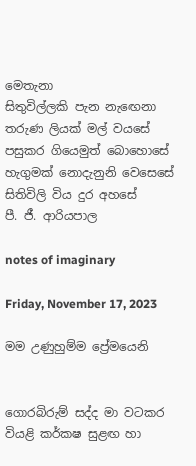මෙතැනා
සිතුවිල්ලකි පැන නැඟෙනා
තරුණ ලියක් මල් වයසේ
පසුකර ගියෙමුත් බොහොසේ
හැගුමක් නොදැනුනි වෙසෙසේ
සිතිවිලි විය දුර අහසේ
පී. ජී. ආරියපාල

notes of imaginary

Friday, November 17, 2023

මම උණුහුම්ම ප්‍රේමයෙනි


ගොරබිරුම් සද්ද මා වටකර
වියළි කර්කෂ සුළඟ හා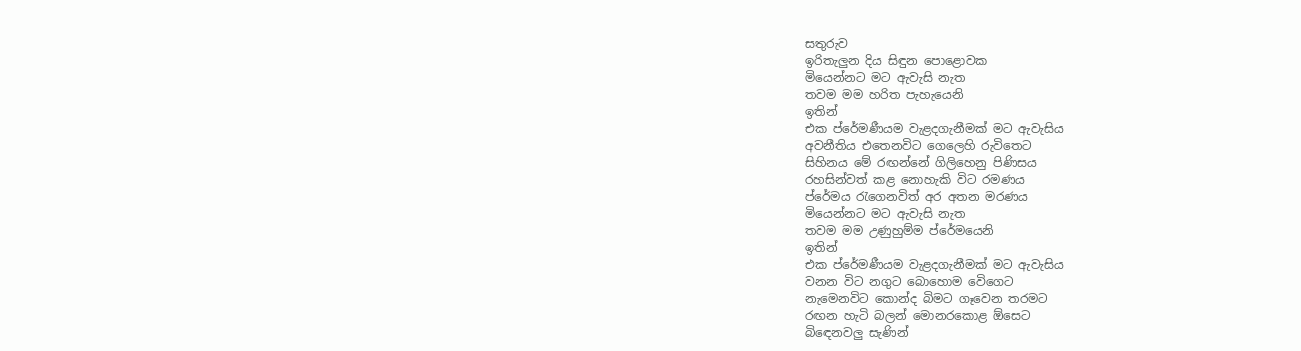සතුරුව
ඉරිතැලුන දිය සිඳුන පොළොවක
මියෙන්නට මට ඇවැසි නැත
තවම මම හරිත පැහැයෙනි
ඉතින්
එක ප්රේමණීයම වැළදගැනීමක් මට ඇවැසිය
අවනීතිය එතෙනවිට ගෙලෙහි රුවිතෙට
සිහිනය මේ රඟන්නේ ගිලිහෙනු පිණිසය
රහසින්වත් කළ නොහැකි විට රමණය
ප්රේමය රැගෙනවිත් අර අතන මරණය
මියෙන්නට මට ඇවැසි නැත
තවම මම උණුහුම්ම ප්රේමයෙනි
ඉතින්
එක ප්රේමණීයම වැළදගැනීමක් මට ඇවැසිය
වනන විට නගුට බොහොම වෙිගෙට
නැමෙනවිට කොන්ද බිමට ගෑවෙන තරමට
රඟන හැටි බලන් මොනරකොළ ඕසෙට
බිඳෙනවලු සැණින්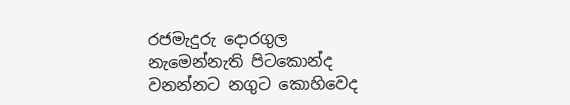රජමැදුරු දොරගුල
නැමෙන්නැති පිටකොන්ද
වනන්නට නගුට කොහිවෙද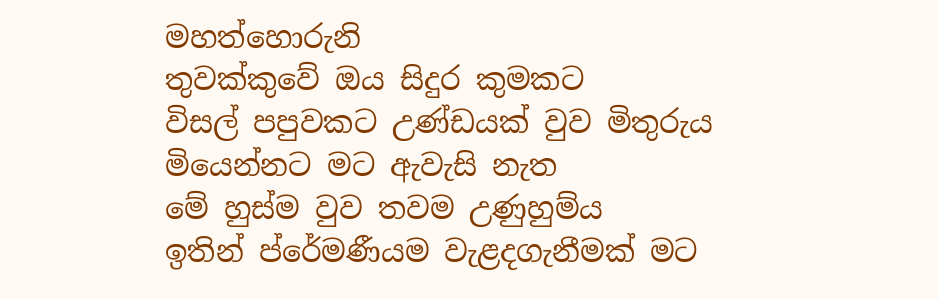මහත්හොරුනි
තුවක්කුවේ ඔය සිදුර කුමකට
විසල් පපුවකට උණ්ඩයක් වුව මිතුරුය
මියෙන්නට මට ඇවැසි නැත
මේ හුස්ම වුව තවම උණුහුම්ය
ඉතින් ප්රේමණීයම වැළදගැනීමක් මට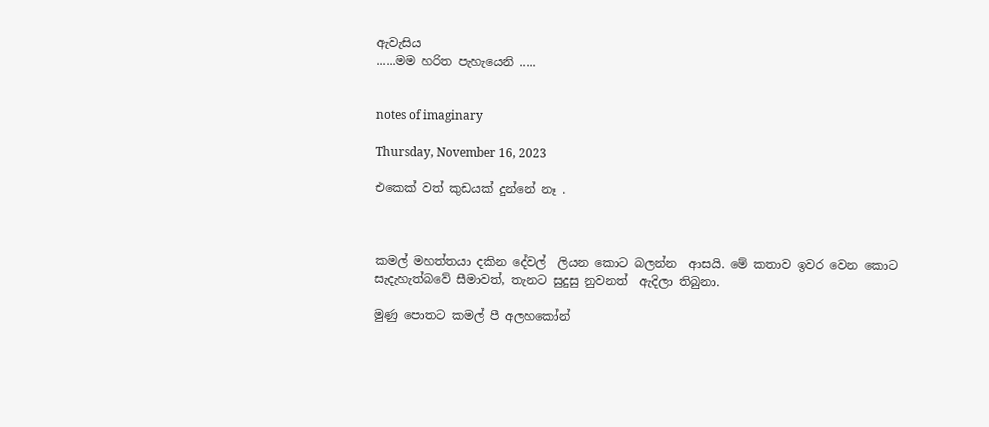ඇවැසිය
......මම හරිත පැහැයෙනි .....


notes of imaginary

Thursday, November 16, 2023

එකෙක් වත් කුඩයක් දුන්නේ නෑ .



කමල් මහත්තයා දකින දේවල්  ලියන කොට බලන්න  ආසයි. මේ කතාව ඉවර වෙන කොට සැදැහැත්බවේ සීමාවත්, තැනට සුදුසු නුවනත්  ඇදිලා තිබුනා.

මුණු පොතට කමල් පී අලහකෝන්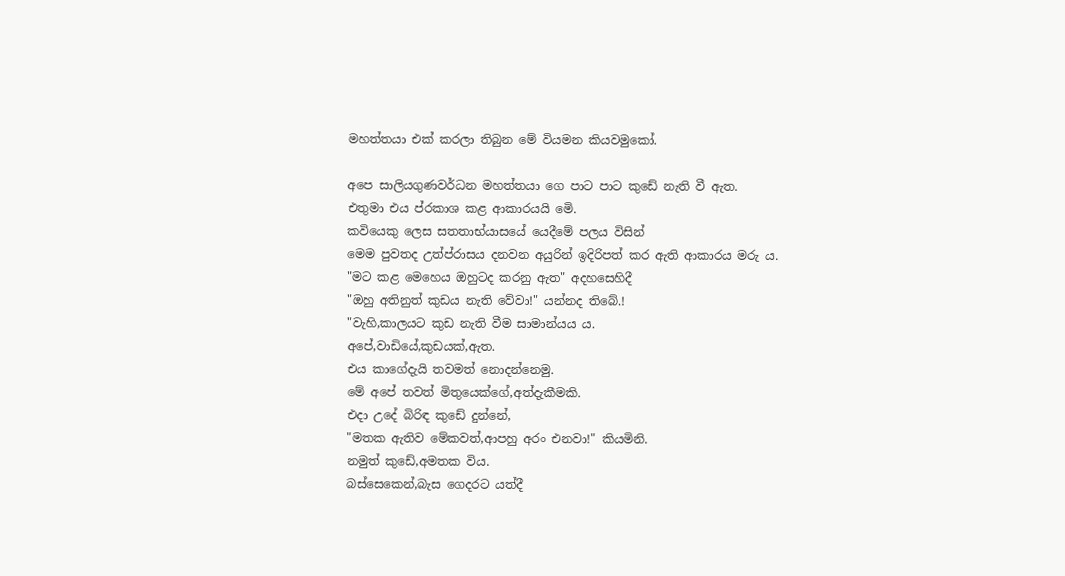මහත්තයා එක් කරලා තිබුන මේ වියමන කියවමුකෝ.

අපෙ සාලියගුණවර්ධන මහත්තයා ගෙ පාට පාට කුඩේ නැති වී ඇත.
එතුමා එය ප්රකාශ කළ ආකාරයයි මෙි.
කවියෙකු ලෙස සතතාභ්යාසයේ යෙදීමේ පලය විසින්
මෙම පුවතද උත්ප්රාසය දනවන අයුරින් ඉදිරිපත් කර ඇති ආකාරය මරු ය.
"මට කළ මෙහෙය ඔහුටද කරනු ඇත" අදහසෙහිදී
"ඔහු අතිනුත් කුඩය නැති වේවා!" යන්නද තිබේ.!
"වැහි,කාලයට කුඩ නැති වීම සාමාන්යය ය.
අපේ,වාඩියේ,කුඩයක්,ඇත.
එය කාගේදැයි තවමත් නොදන්නෙමු.
මේ අපේ තවත් මිතුයෙක්ගේ,අත්දැකීමකි.
එදා උදේ බිරිඳ කුඩේ දුන්නේ,
"මතක ඇතිව මේකවත්,ආපහු අරං එනවා!" කියමිනි.
නමුත් කුඩේ,අමතක විය.
බස්සෙකෙන්,බැස ගෙදරට යත්දී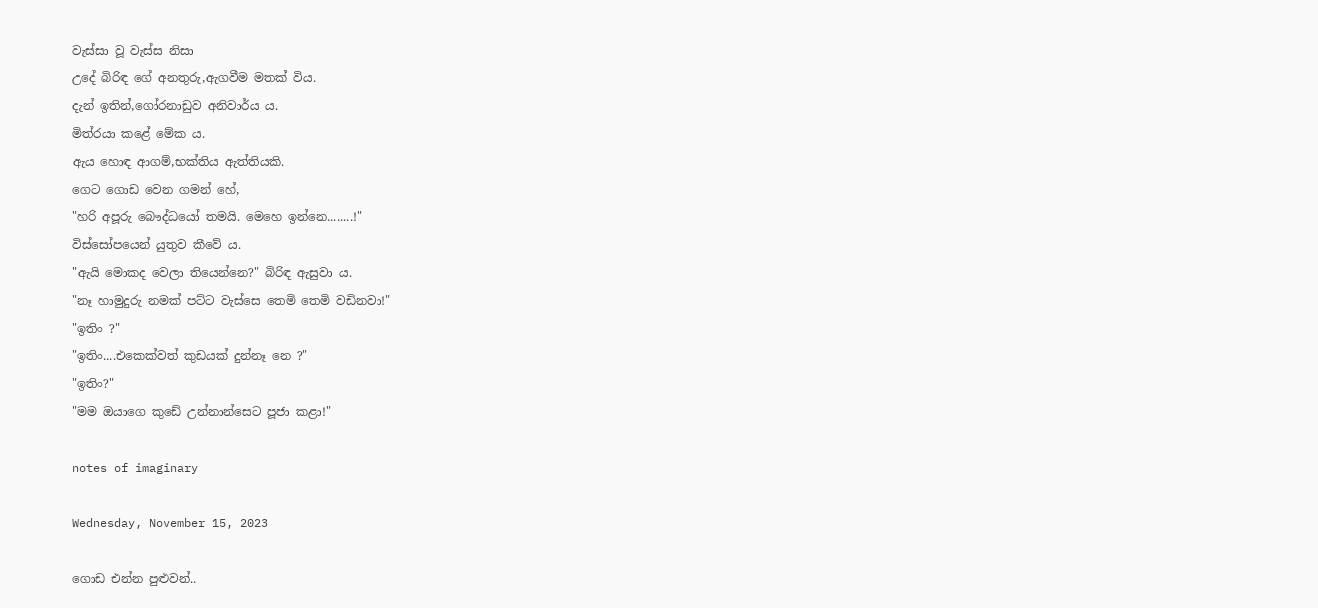වැස්සා වූ වැස්ස නිසා
උදේ බිරිඳ ගේ අනතුරු,ඇගවීම මතක් විය.
දැන් ඉතින්,ගෝරනාඩුව අනිවාර්ය ය.
මිත්රයා කළේ මේක ය.
ඇය හොඳ ආගම්,භක්තිය ඇත්තියකි.
ගෙට ගොඩ වෙන ගමන් හේ,
"හරි අපූරු බෞද්ධයෝ තමයි. මෙහෙ ඉන්නෙ........!"
විස්සෝපයෙන් යුතුව කීවේ ය.
"ඇයි මොකද වෙලා තියෙන්නෙ?" බිරිඳ ඇසුවා ය.
"නෑ හාමුදුරු නමක් පට්ට වැස්සෙ තෙමි තෙමි වඩිනවා!"
"ඉතිං ?"
"ඉතිං....එකෙක්වත් කුඩයක් දුන්නෑ නෙ ?"
"ඉතිං?"
"මම ඔයාගෙ කුඩේ උන්නාන්සෙට පූජා කළා!"

notes of imaginary

Wednesday, November 15, 2023

ගොඩ එන්න පුළුවන්..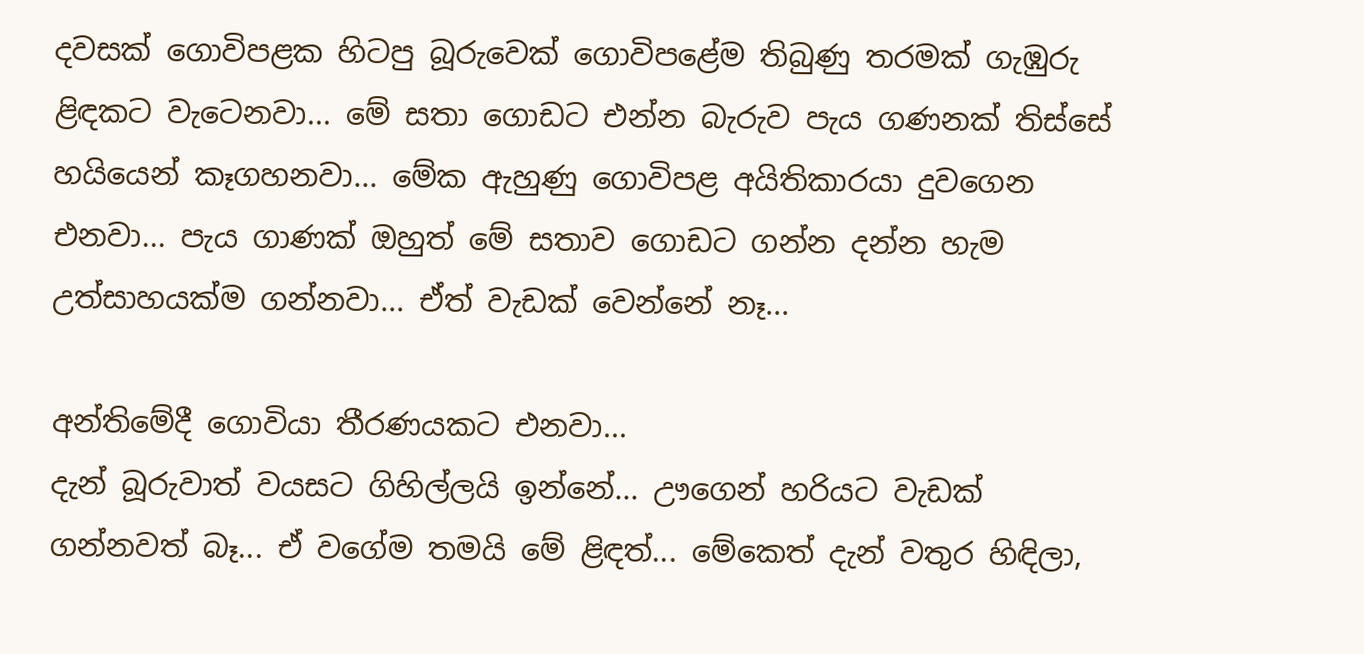දවසක් ගොවිපළක හිටපු බූරුවෙක් ගොවිපළේම තිබුණු තරමක් ගැඹුරු ළිඳකට වැටෙනවා... මේ සතා ගොඩට එන්න බැරුව පැය ගණනක් තිස්සේ හයියෙන් කෑගහනවා... මේක ඇහුණු ගොවිපළ අයිතිකාරයා දුවගෙන එනවා... පැය ගාණක් ඔහුත් මේ සතාව ගොඩට ගන්න දන්න හැම උත්සාහයක්ම ගන්නවා... ඒත් වැඩක් වෙන්නේ නෑ...

අන්තිමේදී ගොවියා තීරණයකට එනවා...
දැන් බූරුවාත් වයසට ගිහිල්ලයි ඉන්නේ... ඌගෙන් හරියට වැඩක් ගන්නවත් බෑ... ඒ වගේම තමයි මේ ළිඳත්... මේකෙත් දැන් වතුර හිඳිලා,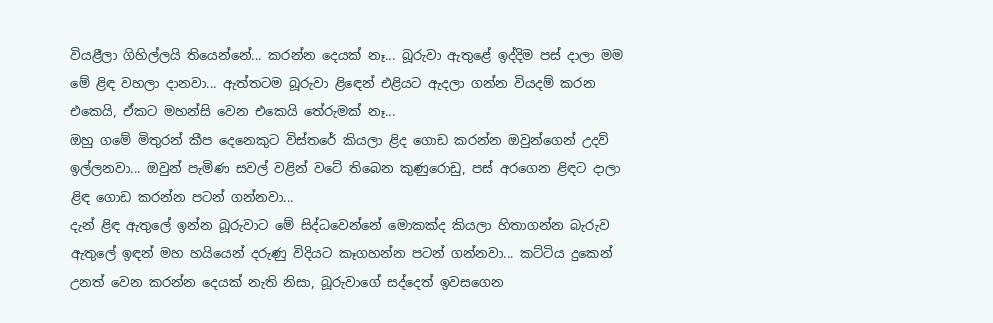වියළීලා ගිහිල්ලයි තියෙන්නේ... කරන්න දෙයක් නෑ... බූරුවා ඇතුළේ ඉද්දිම පස් දාලා මම මේ ළිඳ වහලා දානවා... ඇත්තටම බූරුවා ළිඳෙන් එළියට ඇදලා ගන්න වියදම් කරන එකෙයි, ඒකට මහන්සි වෙන එකෙයි තේරුමක් නෑ...
ඔහු ගමේ මිතුරන් කීප දෙනෙකුට විස්තරේ කියලා ළිද ගොඩ කරන්න ඔවුන්ගෙන් උදව් ඉල්ලනවා... ඔවුන් පැමිණ සවල් වළින් වටේ තිබෙන කුණුරොඩු, පස් අරගෙන ළිඳට දාලා ළිඳ ගොඩ කරන්න පටන් ගන්නවා...
දැන් ළිඳ ඇතුලේ ඉන්න බූරුවාට මේ සිද්ධවෙන්නේ මොකක්ද කියලා හිතාගන්න බැරුව ඇතුලේ ඉඳන් මහ හයියෙන් දරුණු විදියට කෑගහන්න පටන් ගන්නවා... කට්ටිය දුකෙන් උනත් වෙන කරන්න දෙයක් නැති නිසා, බූරුවාගේ සද්දෙත් ඉවසගෙන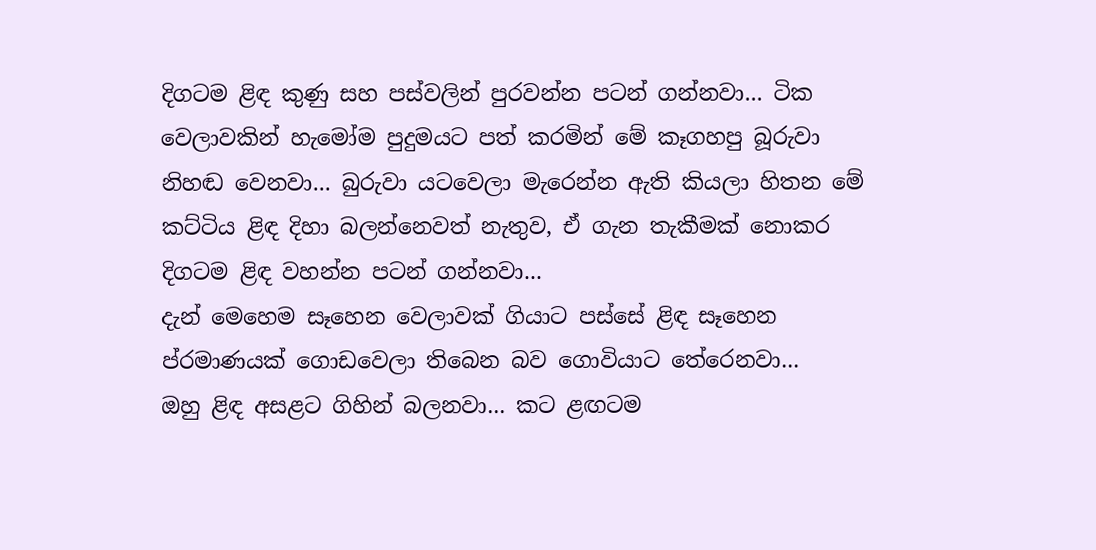දිගටම ළිඳ කුණු සහ පස්වලින් පුරවන්න පටන් ගන්නවා... ටික වෙලාවකින් හැමෝම පුදුමයට පත් කරමින් මේ කෑගහපු බූරුවා නිහඬ වෙනවා... බුරුවා යටවෙලා මැරෙන්න ඇති කියලා හිතන මේ කට්ටිය ළිඳ දිහා බලන්නෙවත් නැතුව, ඒ ගැන තැකීමක් නොකර දිගටම ළිඳ වහන්න පටන් ගන්නවා...
දැන් මෙහෙම සෑහෙන වෙලාවක් ගියාට පස්සේ ළිඳ සෑහෙන ප්රමාණයක් ගොඩවෙලා තිබෙන බව ගොවියාට තේරෙනවා...
ඔහු ළිඳ අසළට ගිහින් බලනවා... කට ළඟටම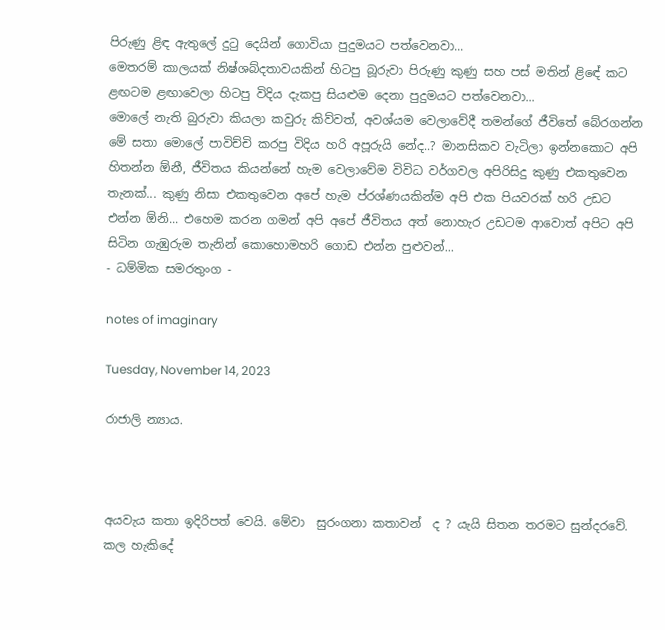පිරුණු ළිඳ ඇතුලේ දුටු දෙයින් ගොවියා පුදුමයට පත්වෙනවා...
මෙතරම් කාලයක් නිෂ්ශබ්දතාවයකින් හිටපු බූරුවා පිරුණු කුණු සහ පස් මතින් ළිඳේ කට ළඟටම ළඟාවෙලා හිටපු විදිය දැකපු සියළුම දෙනා පුදුමයට පත්වෙනවා...
මොලේ නැති බුරුවා කියලා කවුරු කිව්වත්, අවශ්යම වෙලාවේදී තමන්ගේ ජීවිතේ බේරගන්න මේ සතා මොලේ පාවිච්චි කරපු විදිය හරි අපූරුයි නේද..? මානසිකව වැටිලා ඉන්නකොට අපි හිතන්න ඕනී, ජීවිතය කියන්නේ හැම වෙලාවේම විවිධ වර්ගවල අපිරිසිදු කුණු එකතුවෙන තැනක්... කුණු නිසා එකතුවෙන අපේ හැම ප්රශ්ණයකින්ම අපි එක පියවරක් හරි උඩට එන්න ඕනි... එහෙම කරන ගමන් අපි අපේ ජීවිතය අත් නොහැර උඩටම ආවොත් අපිට අපි සිටින ගැඹුරුම තැනින් කොහොමහරි ගොඩ එන්න පුළුවන්...
- ධම්මික සමරතුංග -

notes of imaginary

Tuesday, November 14, 2023

රාජාලි න්‍යාය.



අයවැය කතා ඉදිරිපත් වෙයි. මේවා  සුරංගනා කතාවන්  ද ? යැයි සිතන තරමට සුන්දරවේ. කල හැකිදේ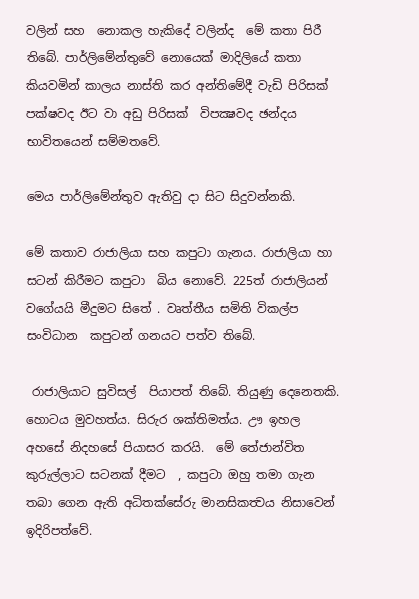වලින් සහ  නොකල හැකිදේ වලින්ද  මේ කතා පිරී තිබේ. පාර්ලිමේන්තුවේ නොයෙක් මාදිලියේ කතා කියවමින් කාලය නාස්ති කර අන්තිමේදී වැඩි පිරිසක් පක්ෂවද ඊට වා අඩු පිරිසක්  විපක්‍ෂවද ඡන්දය භාවිතයෙන් සම්මතවේ.

මෙය පාර්ලිමේන්තුව ඇතිවු දා සිට සිදුවන්නකි.

මේ කතාව රාජාලියා සහ කපුටා ගැනය. රාජාලියා හා සටන් කිරීමට කපුටා  බිය නොවේ. 225ත් රාජාලියන් වගේයයි මීදුමට සිතේ . වෘත්තීය සමිති විකල්ප සංවිධාන  කපුටන් ගනයට පත්ව තිබේ.

 රාජාලියාට සුවිසල්  පියාපත් තිබේ. තියුණු දෙනෙතකි. හොටය මුවහත්ය. සිරුර ශක්තිමත්ය. ඌ ඉහල අහසේ නිදහසේ පියාසර කරයි.  මේ තේජාන්විත කුරුල්ලාට සටනක් දීමට  , කපුටා ඔහු තමා ගැන තබා ගෙන ඇති අධිතක්සේරු මානසිකත්‍වය නිසාවෙන් ඉදිරිපත්වේ.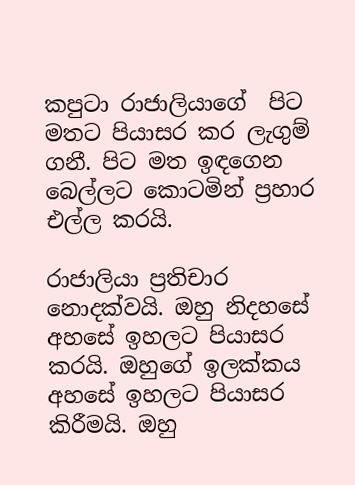කපුටා රාජාලියාගේ  පිට මතට පියාසර කර ලැගුම් ගනී. පිට මත ඉඳගෙන බෙල්ලට කොටමින් ප්‍රහාර එල්ල කරයි.

රාජාලියා ප්‍රතිචාර නොදක්වයි. ඔහු නිදහසේ අහසේ ඉහලට පියාසර කරයි. ඔහුගේ ඉලක්කය අහසේ ඉහලට පියාසර කිරීමයි. ඔහු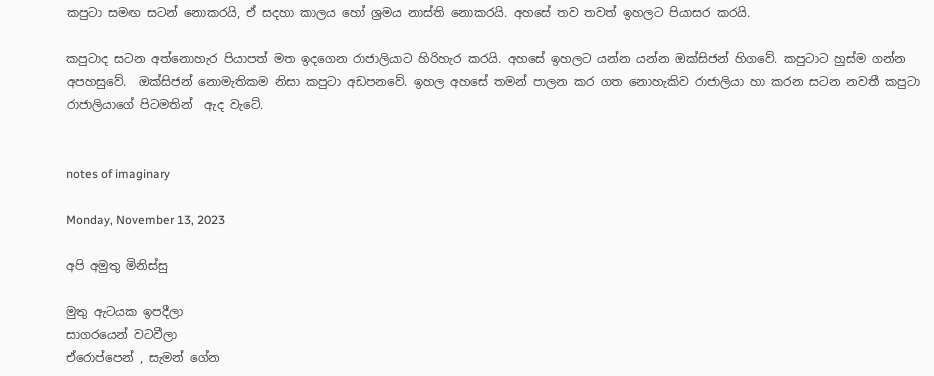කපුටා සමඟ සටන් නොකරයි, ඒ සදහා කාලය හෝ ශ්‍රමය නාස්ති නොකරයි. අහසේ තව තවත් ඉහලට පියාසර කරයි.

කපුටාද සටන අත්නොහැර පියාපත් මත ඉදගෙන රාජාලියාට හිරිහැර කරයි. අහසේ ඉහලට යන්න යන්න ඔක්සිජන් හිගවේ. කපුටාට හුස්ම ගන්න අපහසුවේ.  ඔක්සිජන් නොමැතිකම නිසා කපුටා අඩපනවේ. ඉහල අහසේ තමන් පාලන කර ගත නොහැකිව රාජාලියා හා කරන සටන නවතී කපුටා රාජාලියාගේ පිටමතින්  ඇද වැටේ.


notes of imaginary

Monday, November 13, 2023

අපි අමුතු මිනිස්සු

මුතු ඇටයක ඉපදීලා
සාගරයෙන් වටවීලා
ඒරොප්පෙන් , සැමන් ගේන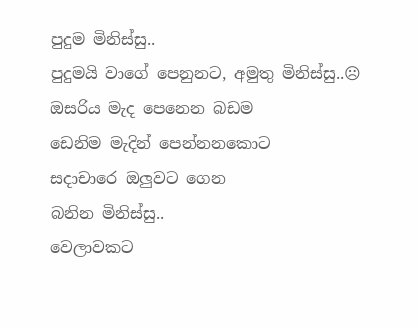පුදුම මිනිස්සු..
පුදුමයි වාගේ පෙනුනට, අමුතු මිනිස්සු..☹
ඔසරිය මැද පෙනෙන බඩම
ඩෙනිම මැදින් පෙන්නනකොට
සදාචාරෙ ඔලුවට ගෙන
බනින මිනිස්සු..
වෙලාවකට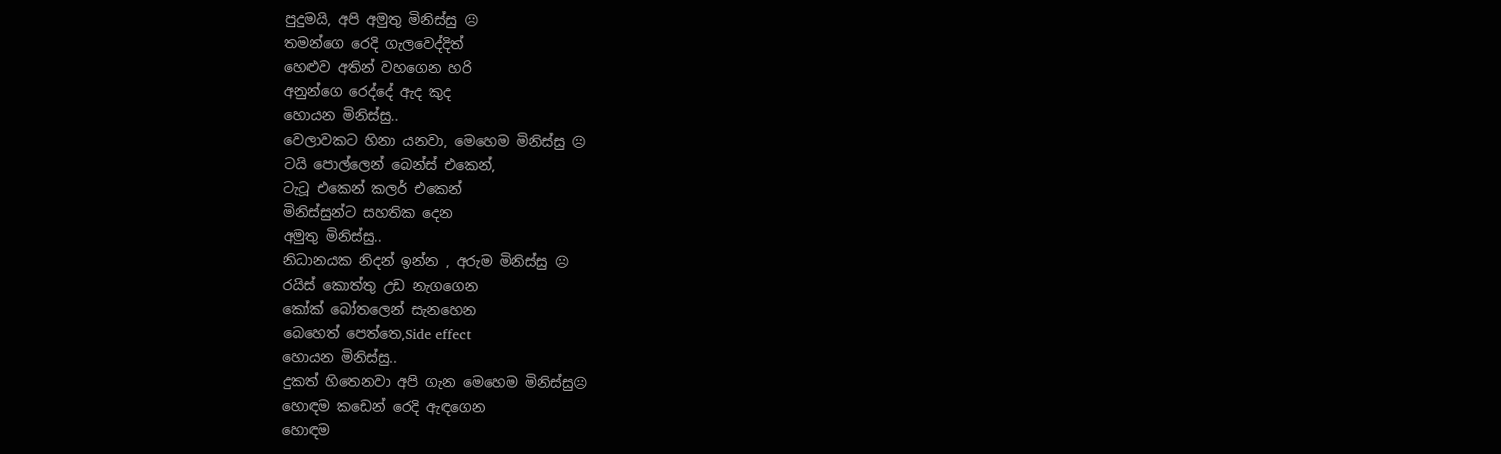පුදුමයි, අපි අමුතු මිනිස්සු ☹
තමන්ගෙ රෙදි ගැලවෙද්දිත්
හෙළුව අතින් වහගෙන හරි
අනුන්ගෙ රෙද්දේ ඇද කුද
හොයන මිනිස්සු..
වෙලාවකට හිනා යනවා, මෙහෙම මිනිස්සු ☹
ටයි පොල්ලෙන් බෙන්ස් එකෙන්,
ටැටූ එකෙන් කලර් එකෙන්
මිනිස්සුන්ට සහතික දෙන
අමුතු මිනිස්සු..
නිධානයක නිදන් ඉන්න , අරුම මිනිස්සු ☹
රයිස් කොත්තු උඩ නැගගෙන
කෝක්‌ බෝතලෙන් සැනහෙන
බෙහෙත් පෙත්තෙ,Side effect
හොයන මිනිස්සු..
දුකත් හිතෙනවා අපි ගැන මෙහෙම මිනිස්සු☹
හොඳම කඩෙන් රෙදි ඇඳගෙන
හොඳම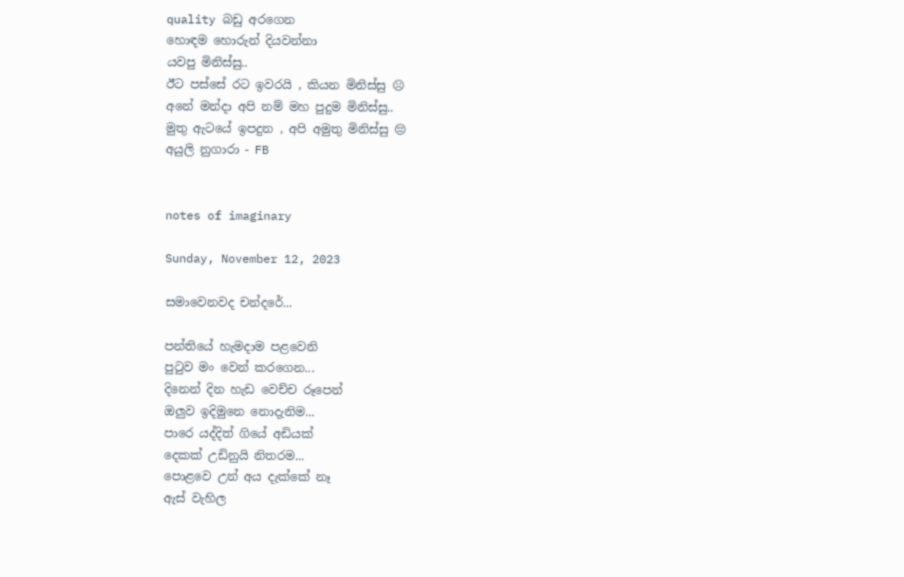quality බඩු අරගෙන
හොඳම හොරුන් දියවන්නා
යවපු මිනිස්සු..
ඊට පස්සේ රට ඉවරයි , කියන මිනිස්සු ☹
අනේ මන්දා අපි නම් මහ පුදුම මිනිස්සු..
මුතු ඇටයේ ඉපදුන , අපි අමුතු මිනිස්සු 😔
අයුලි නුගාරා - FB


notes of imaginary

Sunday, November 12, 2023

සමාවෙනවද චන්දරේ...

පන්තියේ හැමදාම පළවෙනි
පුටුව මං වෙන් කරගෙන...
දිනෙන් දින හැඩ වෙච්ච රූපෙන්
ඔලුව ඉදිමුනෙ නොදැනිම...
පාරෙ යද්දිත් ගියේ අඩියක්
දෙකක් උඩිනුයි නිතරම...
පොළවෙ උන් අය දැක්කේ නෑ
ඇස් වැහිල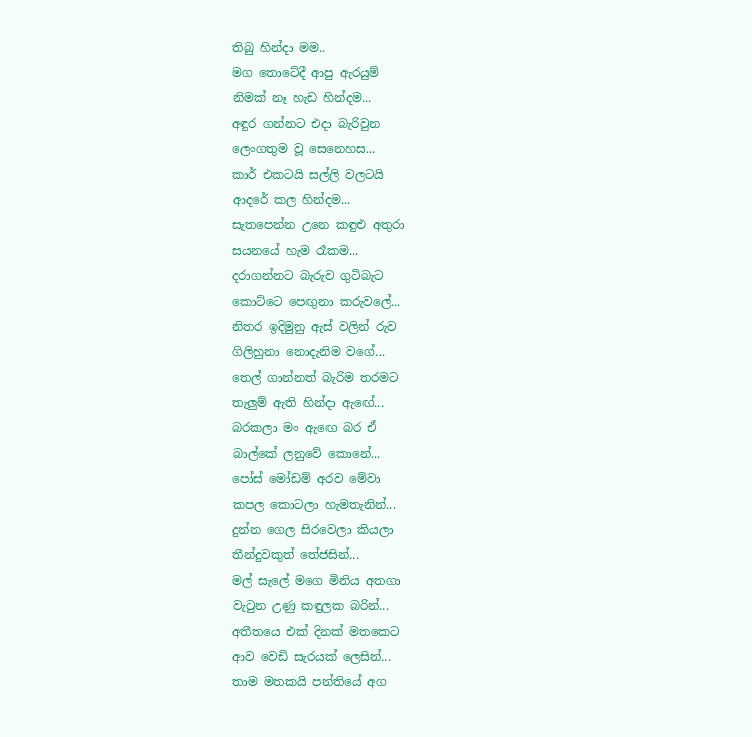තිබු හින්දා මම..
මග තොටේදී ආපු ඇරයුම්
නිමක් නෑ හැඩ හින්දම...
අඳුර ගන්නට එදා බැරිවුන
ලෙංගතුම වූ සෙනෙහස...
කාර් එකටයි සල්ලි වලටයි
ආදරේ කල හින්දම...
සැතපෙන්න උනෙ කඳුළු අතුරා
සයනයේ හැම රෑකම...
දරාගන්නට බැරුව ගුටිබැට
කොට්ටෙ පෙඟුනා කරුවලේ...
නිතර ඉදිමුනු ඇස් වලින් රුව
ගිලිහුනා නොදැනිම වගේ...
තෙල් ගාන්නත් බැරිම තරමට
තැලුම් ඇති හින්දා ඇඟේ...
බරකලා මං ඇඟෙ බර ඒ
බාල්කේ ලනුවේ කොනේ...
පෝස් මෝඩම් අරව මේවා
කපල කොටලා හැමතැනින්...
දුන්න ගෙල සිරවෙලා කියලා
තීන්දුවකුත් තේජසින්...
මල් සැලේ මගෙ මිනිය අතගා
වැටුන උණු කඳුලක බරින්...
අතීතයෙ එක් දිනක් මතකෙට
ආව වෙඩි සැරයක් ලෙසින්...
තාම මතකයි පන්තියේ අග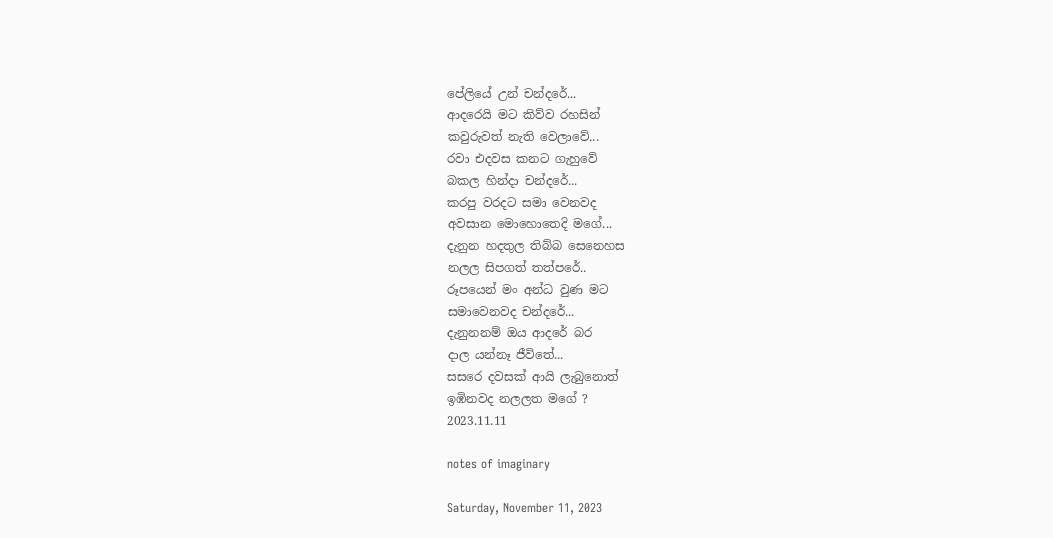පේලියේ උන් චන්දරේ...
ආදරෙයි මට කිව්ව රහසින්
කවුරුවත් නැති වෙලාවේ...
රවා එදවස කනට ගැහුවේ
බකල හින්දා චන්දරේ...
කරපු වරදට සමා වෙනවද
අවසාන මොහොතෙදි මගේ...
දැනුන හදතුල තිබ්බ සෙනෙහස
නලල සිපගත් තත්පරේ..
රූපයෙන් මං අන්ධ වුණ මට
සමාවෙනවද චන්දරේ...
දැනුනනම් ඔය ආදරේ බර
දාල යන්නෑ ජීවිතේ...
සසරෙ දවසක් ආයි ලැබුනොත්
ඉඹිනවද නලලත මගේ ?
2023.11.11

notes of imaginary

Saturday, November 11, 2023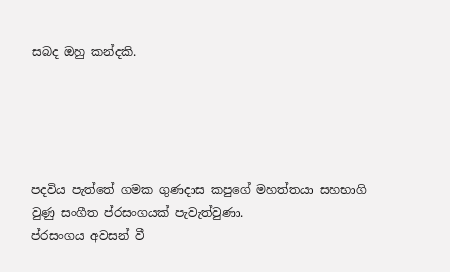සබද ඔහු කන්දකි.





පදවිය පැත්තේ ගමක ගුණදාස කපුගේ මහත්තයා සහභාගි වුණු සංගීත ප්රසංගයක් පැවැත්වුණා.
ප්රසංගය අවසන් වී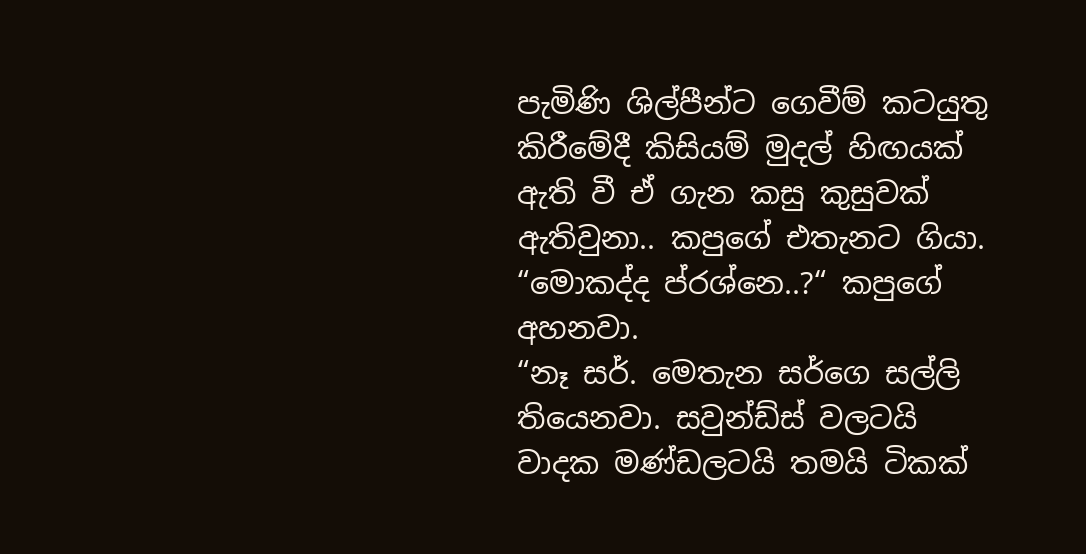පැමිණි ශිල්පීන්ට ගෙවීම් කටයුතු කිරීමේදී කිසියම් මුදල් හිඟයක් ඇති වී ඒ ගැන කසු කුසුවක් ඇතිවුනා.. කපුගේ එතැනට ගියා.
“මොකද්ද ප්රශ්නෙ..?“ කපුගේ අහනවා.
“නෑ සර්. මෙතැන සර්ගෙ සල්ලි තියෙනවා. සවුන්ඩ්ස් වලටයි වාදක මණ්ඩලටයි තමයි ටිකක්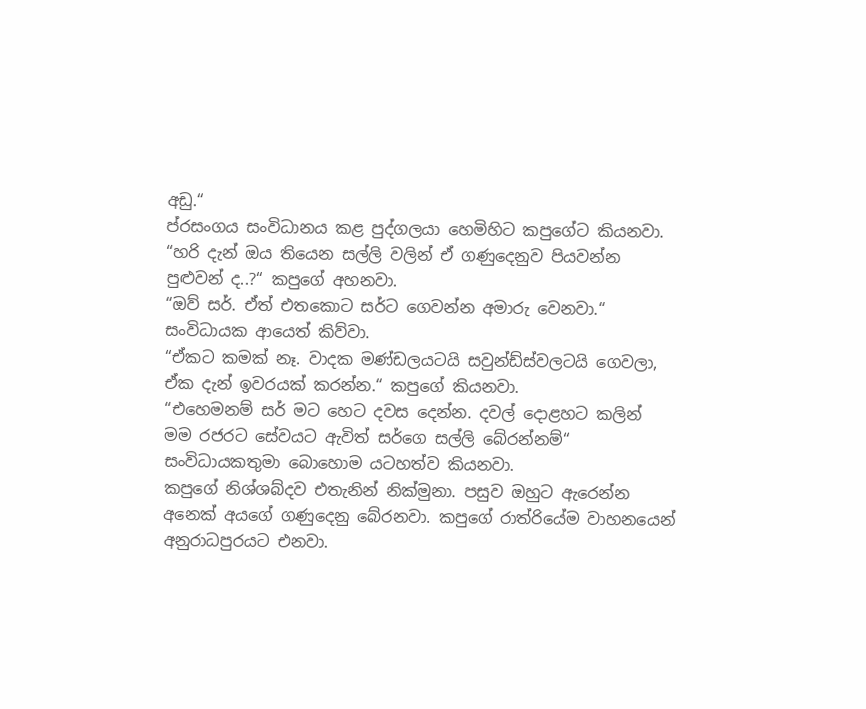අඩු.“
ප්රසංගය සංවිධානය කළ පුද්ගලයා හෙමිහිට කපුගේට කියනවා.
“හරි දැන් ඔය තියෙන සල්ලි වලින් ඒ ගණුදෙනුව පියවන්න පුළුවන් ද..?“ කපුගේ අහනවා.
“ඔව් සර්. ඒත් එතකොට සර්ට ගෙවන්න අමාරු වෙනවා.“ සංවිධායක ආයෙත් කිව්වා.
“ඒකට කමක් නෑ. වාදක මණ්ඩලයටයි සවුන්ඩ්ස්වලටයි ගෙවලා, ඒක දැන් ඉවරයක් කරන්න.“ කපුගේ කියනවා.
“එහෙමනම් සර් මට හෙට දවස දෙන්න. දවල් දොළහට කලින් මම රජරට සේවයට ඇවිත් සර්ගෙ සල්ලි බේරන්නම්“
සංවිධායකතුමා බොහොම යටහත්ව කියනවා.
කපුගේ නිශ්ශබ්දව එතැනින් නික්මුනා. පසුව ඔහුට ඇරෙන්න අනෙක් අයගේ ගණුදෙනු බේරනවා. කපුගේ රාත්රියේම වාහනයෙන් අනුරාධපුරයට එනවා.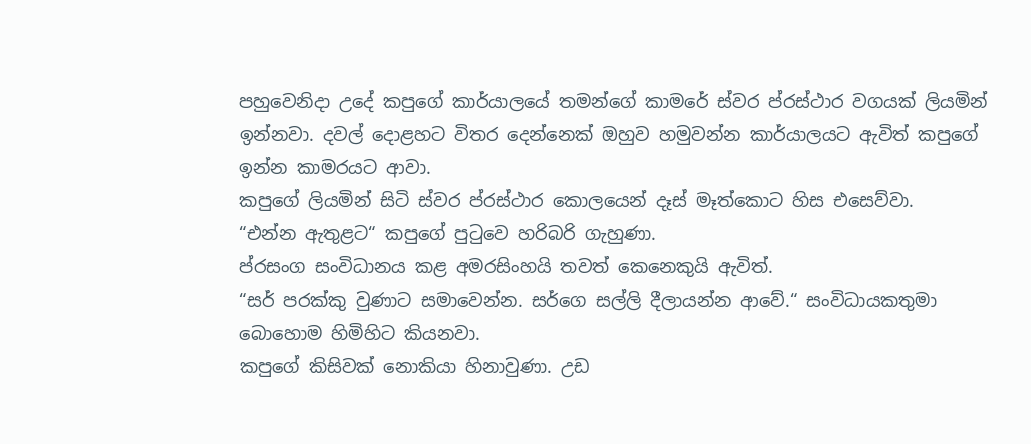පහුවෙනිදා උදේ කපුගේ කාර්යාලයේ තමන්ගේ කාමරේ ස්වර ප්රස්ථාර වගයක් ලියමින් ඉන්නවා. දවල් දොළහට විතර දෙන්නෙක් ඔහුව හමුවන්න කාර්යාලයට ඇවිත් කපුගේ ඉන්න කාමරයට ආවා.
කපුගේ ලියමින් සිටි ස්වර ප්රස්ථාර කොලයෙන් දෑස් මෑත්කොට හිස එසෙව්වා.
“එන්න ඇතුළට“ කපුගේ පුටුවෙ හරිබරි ගැහුණා.
ප්රසංග සංවිධානය කළ අමරසිංහයි තවත් කෙනෙකුයි ඇවිත්.
“සර් පරක්කු වුණාට සමාවෙන්න. සර්ගෙ සල්ලි දීලායන්න ආවේ.“ සංවිධායකතුමා බොහොම හිමිහිට කියනවා.
කපුගේ කිසිවක් නොකියා හිනාවුණා. උඩ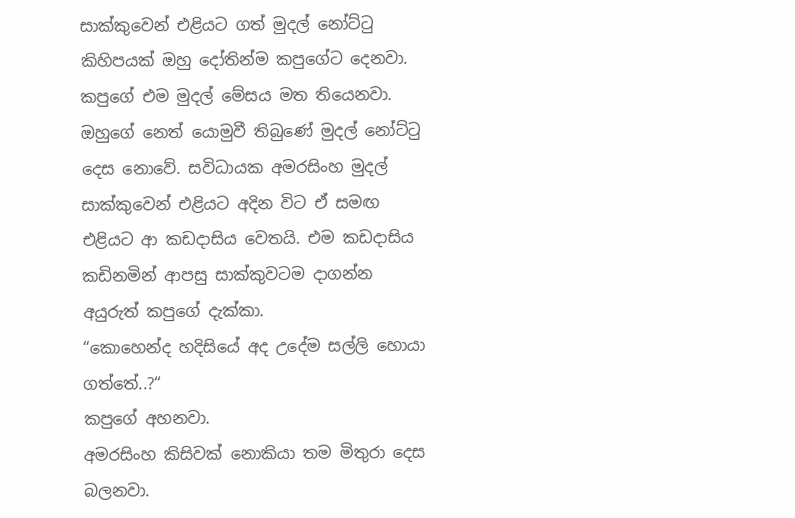සාක්කුවෙන් එළියට ගත් මුදල් නෝට්ටු කිහිපයක් ඔහු දෝතින්ම කපුගේට දෙනවා.
කපුගේ එම මුදල් මේසය මත තියෙනවා. ඔහුගේ නෙත් යොමුවී තිබුණේ මුදල් නෝට්ටු දෙස නොවේ. සවිධායක අමරසිංහ මුදල් සාක්කුවෙන් එළියට අදින විට ඒ සමඟ එළියට ආ කඩදාසිය වෙතයි. එම කඩදාසිය කඩිනමින් ආපසු සාක්කුවටම දාගන්න අයුරුත් කපුගේ දැක්කා.
“කොහෙන්ද හදිසියේ අද උදේම සල්ලි හොයා ගත්තේ..?“
කපුගේ අහනවා.
අමරසිංහ කිසිවක් නොකියා තම මිතුරා දෙස බලනවා.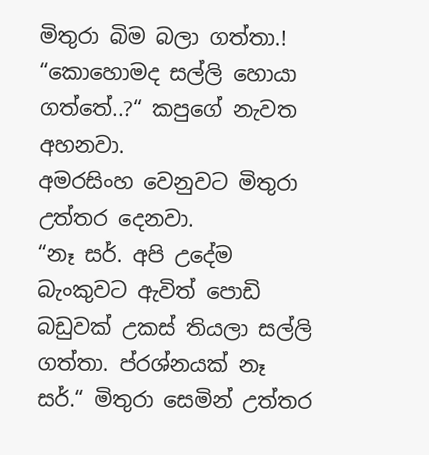මිතුරා බිම බලා ගත්තා.!
“කොහොමද සල්ලි හොයා ගත්තේ..?“ කපුගේ නැවත අහනවා.
අමරසිංහ වෙනුවට මිතුරා උත්තර දෙනවා.
“නෑ සර්. අපි උදේම බැංකුවට ඇවිත් පොඩි බඩුවක් උකස් තියලා සල්ලි ගත්තා. ප්රශ්නයක් නෑ සර්.“ මිතුරා සෙමින් උත්තර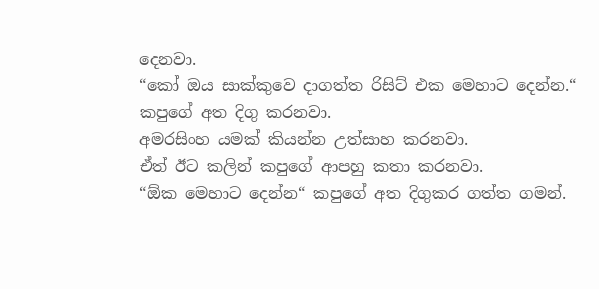දෙනවා.
“කෝ ඔය සාක්කුවෙ දාගත්ත රිසිට් එක මෙහාට දෙන්න.“
කපුගේ අත දිගු කරනවා.
අමරසිංහ යමක් කියන්න උත්සාහ කරනවා.
ඒත් ඊට කලින් කපුගේ ආපහු කතා කරනවා.
“ඕක මෙහාට දෙන්න“ කපුගේ අත දිගුකර ගත්ත ගමන්.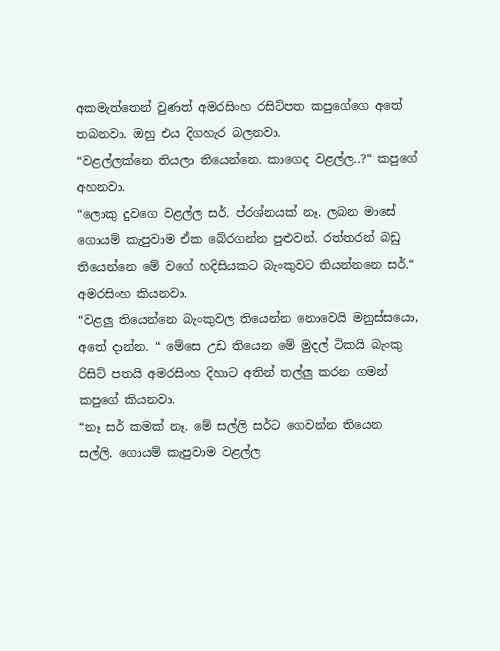අකමැත්තෙන් වුණත් අමරසිංහ රසිට්පත කපුගේගෙ අතේ තබනවා. ඔහු එය දිගහැර බලනවා.
“වළල්ලක්නෙ තියලා තියෙන්නෙ. කාගෙද වළල්ල..?“ කපුගේ අහනවා.
“ලොකු දුවගෙ වළල්ල සර්. ප්රශ්නයක් නෑ. ලබන මාසේ ගොයම් කැපුවාම ඒක බේරගන්න පුළුවන්. රත්තරන් බඩු තියෙන්නෙ මේ වගේ හදිසියකට බැංකුවට තියන්නනෙ සර්.“ අමරසිංහ කියනවා.
“වළලු තියෙන්නෙ බැංකුවල තියෙන්න නොවෙයි මනුස්සයො, අතේ දාන්න. “ මේසෙ උඩ තියෙන මේ මුදල් ටිකයි බැංකු රිසිට් පතයි අමරසිංහ දිහාට අතින් තල්ලු කරන ගමන් කපුගේ කියනවා.
“නෑ සර් කමක් නෑ. මේ සල්ලි සර්ට ගෙවන්න තියෙන සල්ලි. ගොයම් කැපුවාම වළල්ල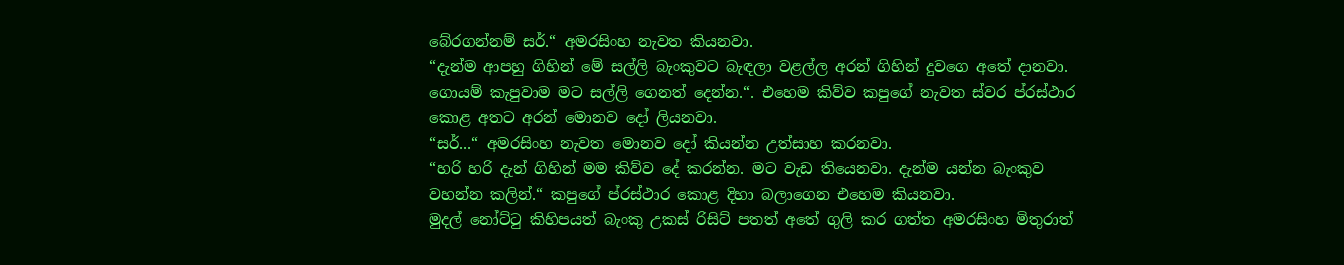බේරගන්නම් සර්.“ අමරසිංහ නැවත කියනවා.
“දැන්ම ආපහු ගිහින් මේ සල්ලි බැංකුවට බැඳලා වළල්ල අරන් ගිහින් දුවගෙ අතේ දානවා. ගොයම් කැපුවාම මට සල්ලි ගෙනත් දෙන්න.“. එහෙම කිව්ව කපුගේ නැවත ස්වර ප්රස්ථාර කොළ අතට අරන් මොනව දෝ ලියනවා.
“සර්...“ අමරසිංහ නැවත මොනව දෝ කියන්න උත්සාහ කරනවා.
“හරි හරි දැන් ගිහින් මම කිව්ව දේ කරන්න. මට වැඩ තියෙනවා. දැන්ම යන්න බැංකුව වහන්න කලින්.“ කපුගේ ප්රස්ථාර කොළ දිහා බලාගෙන එහෙම කියනවා.
මුදල් නෝට්ටු කිහිපයත් බැංකු උකස් රිසිට් පතත් අතේ ගුලි කර ගත්ත අමරසිංහ මිතුරාත්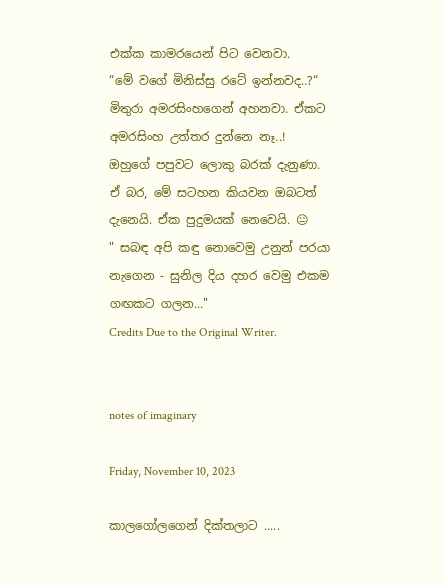එක්ක කාමරයෙන් පිට වෙනවා.
“මේ වගේ මිනිස්සු රටේ ඉන්නවද..?“ මිතුරා අමරසිංහගෙන් අහනවා. ඒකට අමරසිංහ උත්තර දුන්නෙ නෑ..!
ඔහුගේ පපුවට ලොකු බරක් දැනුණා.
ඒ බර, මේ සටහන කියවන ඔබටත් දැනෙයි. ඒක පුදුමයක් නෙවෙයි. 😐
" සබඳ අපි කඳු නොවෙමු උනුන් පරයා නැගෙන - සුනිල දිය දහර වෙමු එකම ගඟකට ගලන..."
Credits Due to the Original Writer.


notes of imaginary

Friday, November 10, 2023

කාලගෝලගෙන් දික්තලාට .....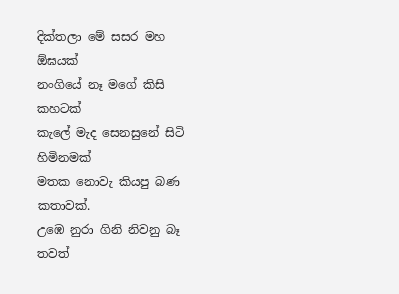දික්තලා මේ සසර මහ ඕඝයක්
නංගියේ නෑ මගේ කිසි කහටක්
කැලේ මැද සෙනසුනේ සිටි හිමිනමක්
මතක නොවැ කියපු බණ කතාවක්.
උඹෙ නුරා ගිනි නිවනු බෑ තවත්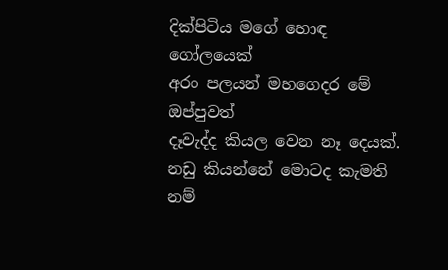දික්පිටිය මගේ හොඳ ගෝලයෙක්
අරං පලයන් මහගෙදර මේ ඔප්පුවත්
දෑවැද්ද කියල වෙන නෑ දෙයක්.
නඩු කියන්නේ මොටද කැමති නම්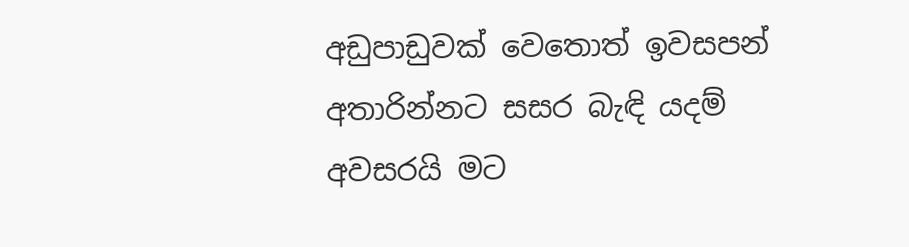අඩුපාඩුවක් වෙතොත් ඉවසපන්
අතාරින්නට සසර බැඳි යදම්
අවසරයි මට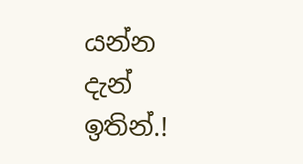යන්න දැන් ඉතින්.!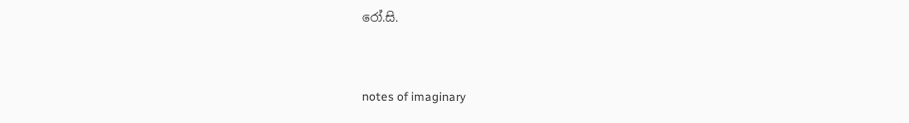රෝ.සි.


notes of imaginary